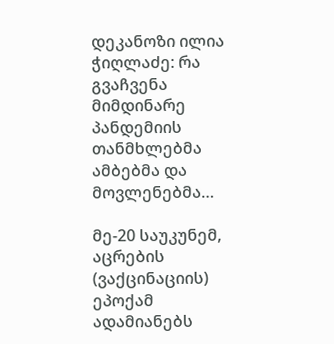დეკანოზი ილია ჭიღლაძე: რა გვაჩვენა მიმდინარე პანდემიის თანმხლებმა ამბებმა და მოვლენებმა…

მე-20 საუკუნემ, აცრების (ვაქცინაციის) ეპოქამ ადამიანებს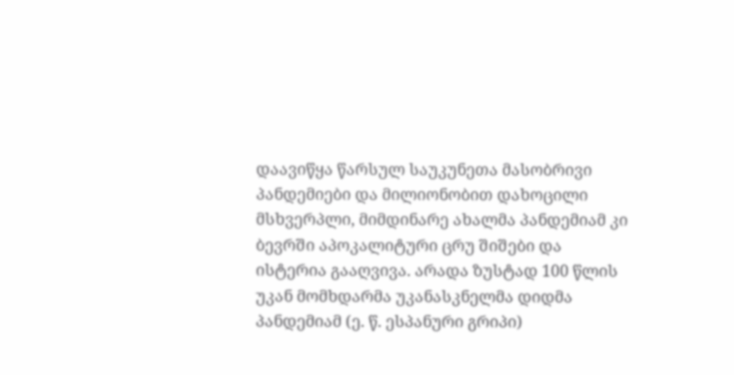დაავიწყა წარსულ საუკუნეთა მასობრივი პანდემიები და მილიონობით დახოცილი მსხვერპლი, მიმდინარე ახალმა პანდემიამ კი ბევრში აპოკალიტური ცრუ შიშები და ისტერია გააღვივა. არადა ზუსტად 100 წლის უკან მომხდარმა უკანასკნელმა დიდმა პანდემიამ (ე. წ. ესპანური გრიპი)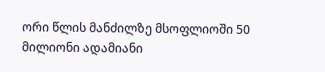ორი წლის მანძილზე მსოფლიოში 50 მილიონი ადამიანი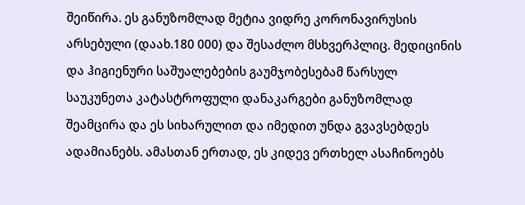შეიწირა. ეს განუზომლად მეტია ვიდრე კორონავირუსის არსებული (დაახ.180 000) და შესაძლო მსხვერპლიც. მედიცინის და ჰიგიენური საშუალებების გაუმჯობესებამ წარსულ საუკუნეთა კატასტროფული დანაკარგები განუზომლად შეამცირა და ეს სიხარულით და იმედით უნდა გვავსებდეს ადამიანებს. ამასთან ერთად, ეს კიდევ ერთხელ ასაჩინოებს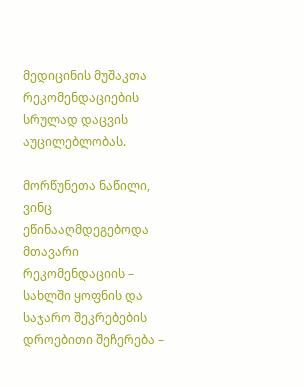მედიცინის მუშაკთა რეკომენდაციების სრულად დაცვის აუცილებლობას.

მორწუნეთა ნაწილი, ვინც ეწინააღმდეგებოდა მთავარი რეკომენდაციის – სახლში ყოფნის და საჯარო შეკრებების დროებითი შეჩერება –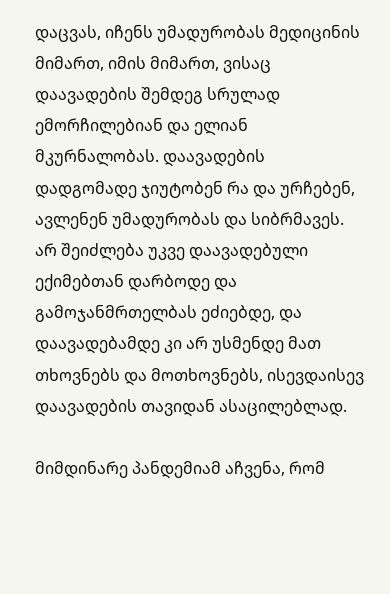დაცვას, იჩენს უმადურობას მედიცინის მიმართ, იმის მიმართ, ვისაც დაავადების შემდეგ სრულად ემორჩილებიან და ელიან მკურნალობას. დაავადების დადგომადე ჯიუტობენ რა და ურჩებენ, ავლენენ უმადურობას და სიბრმავეს. არ შეიძლება უკვე დაავადებული ექიმებთან დარბოდე და გამოჯანმრთელბას ეძიებდე, და დაავადებამდე კი არ უსმენდე მათ თხოვნებს და მოთხოვნებს, ისევდაისევ დაავადების თავიდან ასაცილებლად.

მიმდინარე პანდემიამ აჩვენა, რომ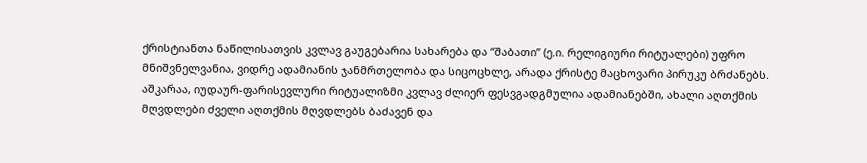ქრისტიანთა ნაწილისათვის კვლავ გაუგებარია სახარება და “შაბათი” (ე.ი. რელიგიური რიტუალები) უფრო მნიშვნელვანია, ვიდრე ადამიანის ჯანმრთელობა და სიცოცხლე, არადა ქრისტე მაცხოვარი პირუკუ ბრძანებს. აშკარაა, იუდაურ-ფარისევლური რიტუალიზმი კვლავ ძლიერ ფესვგადგმულია ადამიანებში, ახალი აღთქმის მღვდლები ძველი აღთქმის მღვდლებს ბაძავენ და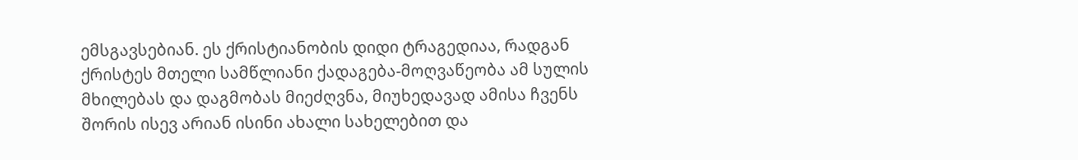ემსგავსებიან. ეს ქრისტიანობის დიდი ტრაგედიაა, რადგან ქრისტეს მთელი სამწლიანი ქადაგება-მოღვაწეობა ამ სულის მხილებას და დაგმობას მიეძღვნა, მიუხედავად ამისა ჩვენს შორის ისევ არიან ისინი ახალი სახელებით და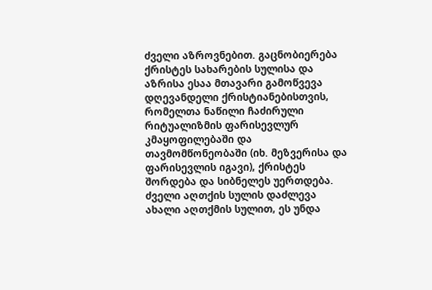ძველი აზროვნებით. გაცნობიერება ქრისტეს სახარების სულისა და აზრისა ესაა მთავარი გამოწვევა დღევანდელი ქრისტიანებისთვის, რომელთა ნაწილი ჩაძირული რიტუალიზმის ფარისევლურ კმაყოფილებაში და თავმომწონეობაში (იხ. მეზვერისა და ფარისევლის იგავი), ქრისტეს შორდება და სიბნელეს უერთდება. ძველი აღთქის სულის დაძლევა ახალი აღთქმის სულით, ეს უნდა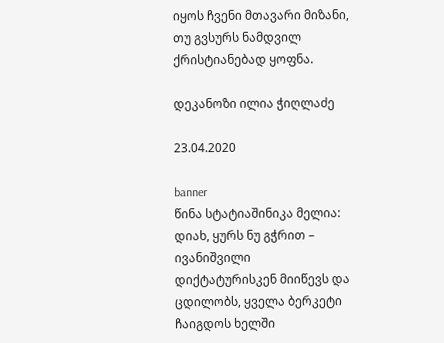იყოს ჩვენი მთავარი მიზანი, თუ გვსურს ნამდვილ ქრისტიანებად ყოფნა.

დეკანოზი ილია ჭიღლაძე

23.04.2020

banner
წინა სტატიაშინიკა მელია: დიახ, ყურს ნუ გჭრით – ივანიშვილი დიქტატურისკენ მიიწევს და ცდილობს, ყველა ბერკეტი ჩაიგდოს ხელში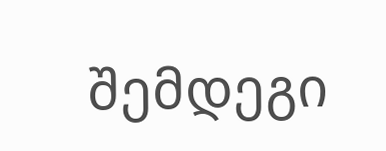შემდეგი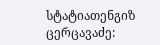სტატიათენგიზ ცერცავაძე: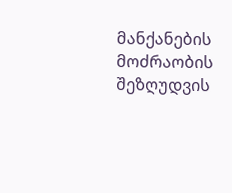მანქანების მოძრაობის შეზღუდვის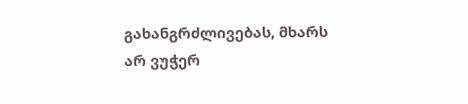გახანგრძლივებას, მხარს არ ვუჭერ